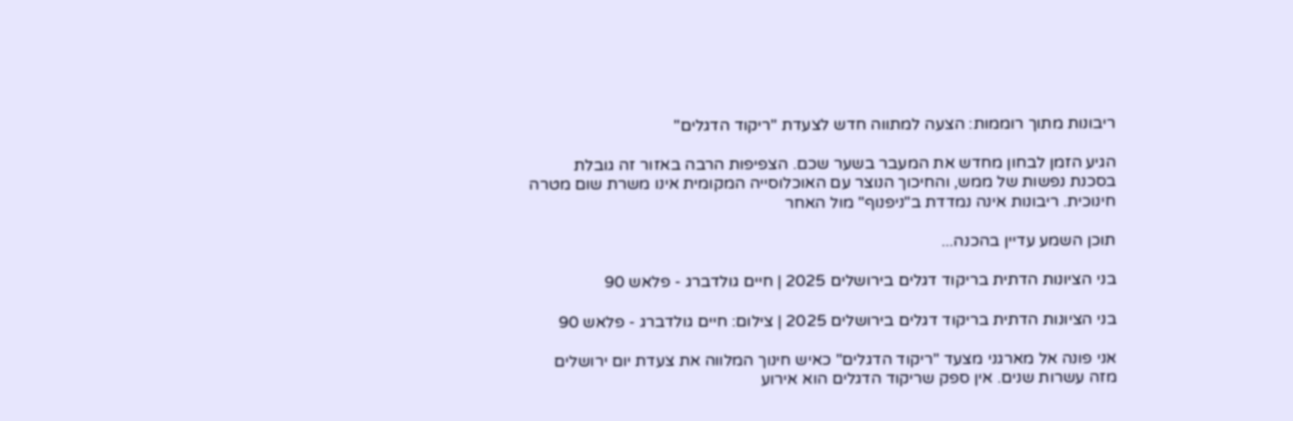ריבונות מתוך רוממות: הצעה למתווה חדש לצעדת "ריקוד הדגלים"

הגיע הזמן לבחון מחדש את המעבר בשער שכם. הצפיפות הרבה באזור זה גובלת בסכנת נפשות של ממש, והחיכוך הנוצר עם האוכלוסייה המקומית אינו משרת שום מטרה חינוכית. ריבונות אינה נמדדת ב"ניפנוף" מול האחר

תוכן השמע עדיין בהכנה...

בני הציונות הדתית בריקוד דגלים בירושלים 2025 | חיים גולדברג - פלאש 90

בני הציונות הדתית בריקוד דגלים בירושלים 2025 | צילום: חיים גולדברג - פלאש 90

אני פונה אל מארגני מצעד "ריקוד הדגלים" כאיש חינוך המלווה את צעדת יום ירושלים מזה עשרות שנים. אין ספק שריקוד הדגלים הוא אירוע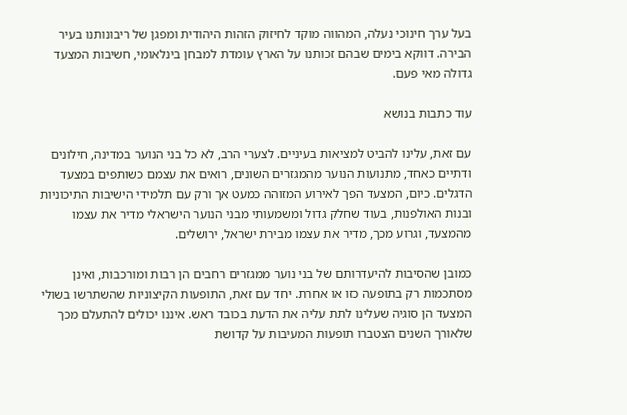בעל ערך חינוכי נעלה, המהווה מוקד לחיזוק הזהות היהודית ומפגן של ריבונותנו בעיר הבירה. דווקא בימים שבהם זכותנו על הארץ עומדת למבחן בינלאומי, חשיבות המצעד גדולה מאי פעם.

עוד כתבות בנושא

עם זאת, עלינו להביט למציאות בעיניים. לצערי הרב, לא כל בני הנוער במדינה, חילונים ודתיים כאחד, מתנועות הנוער מהמגזרים השונים, רואים את עצמם כשותפים במצעד הדגלים. כיום, המצעד הפך לאירוע המזוהה כמעט אך ורק עם תלמידי הישיבות התיכוניות ובנות האולפנות, בעוד שחלק גדול ומשמעותי מבני הנוער הישראלי מדיר את עצמו מהמצעד, וגרוע מכך, מדיר את עצמו מבירת ישראל, ירושלים.

כמובן שהסיבות להיעדרותם של בני נוער ממגזרים רחבים הן רבות ומורכבות, ואינן מסתכמות רק בתופעה כזו או אחרת. יחד עם זאת, התופעות הקיצוניות שהשתרשו בשולי המצעד הן סוגיה שעלינו לתת עליה את הדעת בכובד ראש. איננו יכולים להתעלם מכך שלאורך השנים הצטברו תופעות המעיבות על קדושת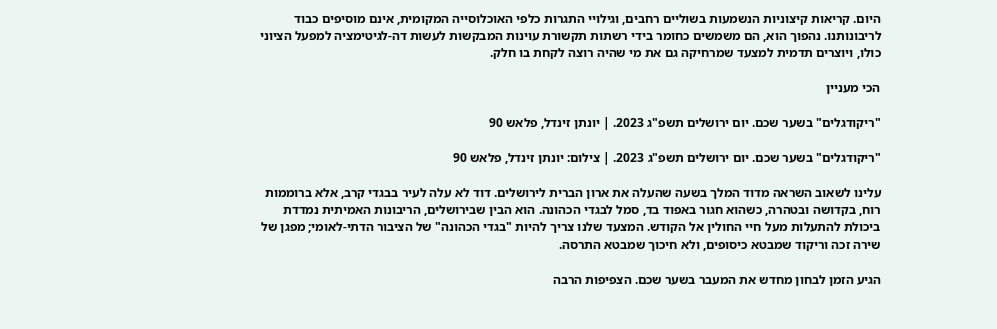היום. קריאות קיצוניות הנשמעות בשוליים רחבים, וגילויי התגרות כלפי האוכלוסייה המקומית, אינם מוסיפים כבוד לריבונותנו. נהפוך הוא, הם משמשים כחומר בידי רשתות תקשורת עוינות המבקשות לעשות דה-לגיטימציה למפעל הציוני כולו, ויוצרים תדמית למצעד שמרחיקה גם את מי שהיה רוצה לקחת בו חלק.

הכי מעניין

"ריקודגלים" בשער שכם. יום ירושלים תשפ"ג 2023. | יונתן זינדל, פלאש 90

"ריקודגלים" בשער שכם. יום ירושלים תשפ"ג 2023. | צילום: יונתן זינדל, פלאש 90

עלינו לשאוב השראה מדוד המלך בשעה שהעלה את ארון הברית לירושלים. דוד לא עלה לעיר בבגדי קרב, אלא ברוממות רוח, בקדושה ובטהרה, כשהוא חגור באפוד בד, סמל לבגדי הכהונה. הוא הבין שבירושלים, הריבונות האמיתית נמדדת ביכולת להתעלות מעל חיי החולין אל הקודש. המצעד שלנו צריך להיות "בגדי הכהונה" של הציבור הדתי-לאומי; מפגן של שירה זכה וריקוד שמבטא כיסופים, ולא חיכוך שמבטא התרסה.

הגיע הזמן לבחון מחדש את המעבר בשער שכם. הצפיפות הרבה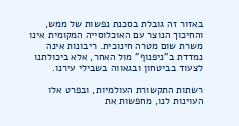באזור זה גובלת בסכנת נפשות של ממש, והחיכוך הנוצר עם האוכלוסייה המקומית אינו משרת שום מטרה חינוכית. ריבונות אינה נמדדת ב"ניפנוף" מול האחר, אלא ביכולתנו לצעוד בביטחון ובגאווה בשבילי עירנו.

רשתות התקשורת העולמיות, ובפרט אלו העוינות לנו, מחפשות את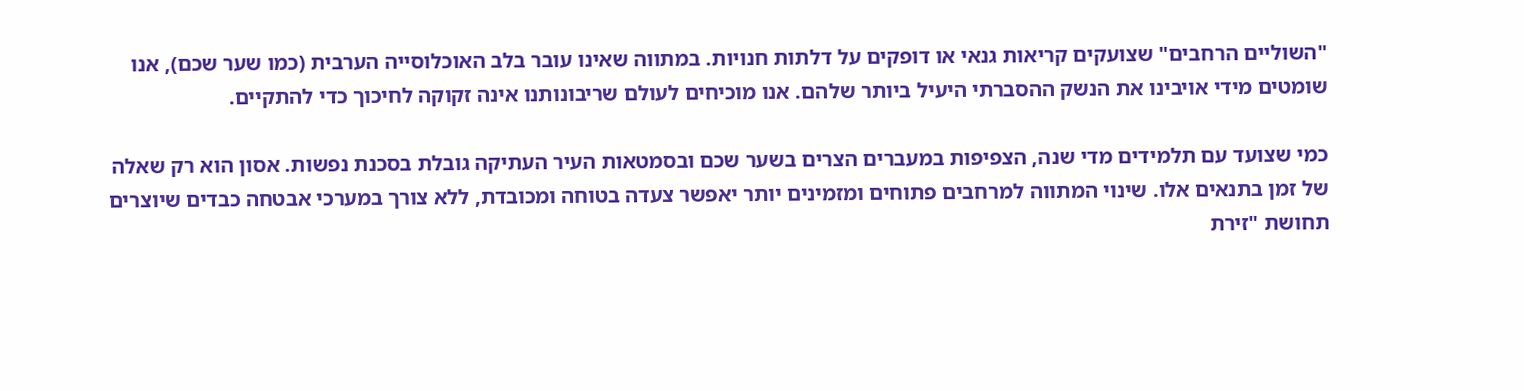"השוליים הרחבים" שצועקים קריאות גנאי או דופקים על דלתות חנויות. במתווה שאינו עובר בלב האוכלוסייה הערבית (כמו שער שכם), אנו שומטים מידי אויבינו את הנשק ההסברתי היעיל ביותר שלהם. אנו מוכיחים לעולם שריבונותנו אינה זקוקה לחיכוך כדי להתקיים.

כמי שצועד עם תלמידים מדי שנה, הצפיפות במעברים הצרים בשער שכם ובסמטאות העיר העתיקה גובלת בסכנת נפשות. אסון הוא רק שאלה של זמן בתנאים אלו. שינוי המתווה למרחבים פתוחים ומזמינים יותר יאפשר צעדה בטוחה ומכובדת, ללא צורך במערכי אבטחה כבדים שיוצרים תחושת "זירת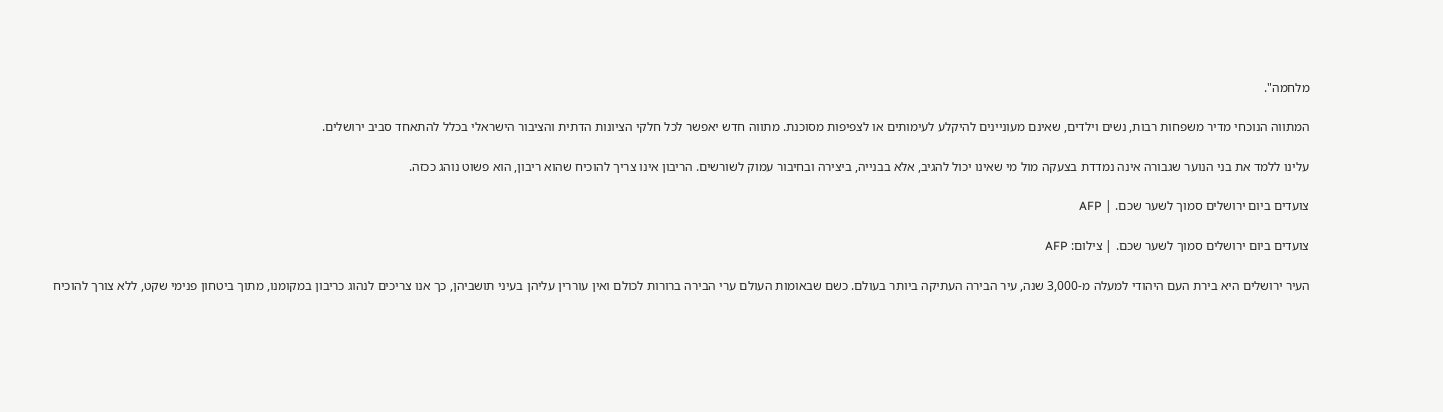מלחמה".

המתווה הנוכחי מדיר משפחות רבות, נשים וילדים, שאינם מעוניינים להיקלע לעימותים או לצפיפות מסוכנת. מתווה חדש יאפשר לכל חלקי הציונות הדתית והציבור הישראלי בכלל להתאחד סביב ירושלים.

עלינו ללמד את בני הנוער שגבורה אינה נמדדת בצעקה מול מי שאינו יכול להגיב, אלא בבנייה, ביצירה ובחיבור עמוק לשורשים. הריבון אינו צריך להוכיח שהוא ריבון, הוא פשוט נוהג ככזה.

צועדים ביום ירושלים סמוך לשער שכם. | AFP

צועדים ביום ירושלים סמוך לשער שכם. | צילום: AFP

העיר ירושלים היא בירת העם היהודי למעלה מ-3,000 שנה, עיר הבירה העתיקה ביותר בעולם. כשם שבאומות העולם ערי הבירה ברורות לכולם ואין עוררין עליהן בעיני תושביהן, כך אנו צריכים לנהוג כריבון במקומנו, מתוך ביטחון פנימי שקט, ללא צורך להוכיח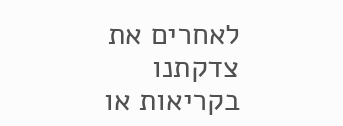לאחרים את צדקתנו בקריאות או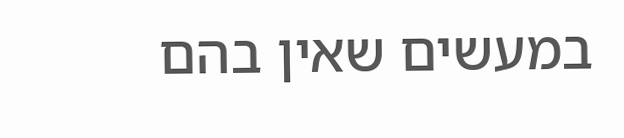במעשים שאין בהם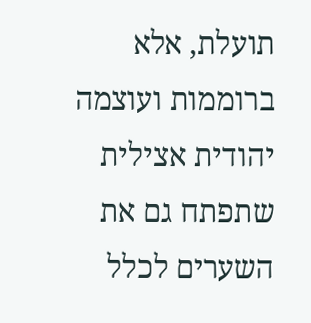תועלת, אלא ברוממות ועוצמה יהודית אצילית שתפתח גם את השערים לכלל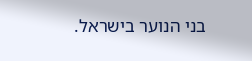בני הנוער בישראל.